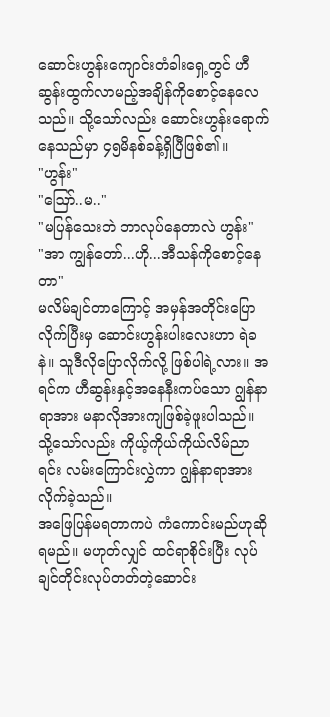ဆောင်းဟွန်းကျောင်းတံခါးရှေ့တွင် ဟီဆွန်းထွက်လာမည့်အချိန်ကိုစောင့်နေလေသည်။ သို့သော်လည်း ဆောင်းဟွန်းရောက်နေသည်မှာ ၄၅မိနစ်ခန့်ရှိပြီဖြစ်၏။
"ဟွန်း"
"ဪ..မ.."
"မပြန်သေးဘဲ ဘာလုပ်နေတာလဲ ဟွန်း"
"အာ ကျွန်တော်...ဟို...အီသန်ကိုစောင့်နေတာ"
မလိမ်ချင်တာကြောင့် အမှန်အတိုင်းပြောလိုက်ပြီးမှ ဆောင်းဟွန်းပါးလေးဟာ ရဲခနဲ။ သူဒီလိုပြောလိုက်လို့ ဖြစ်ပါရဲ့လား။ အရင်က ဟီဆွန်းနှင့်အနေနီးကပ်သော ဂျွန်နာရာအား မနာလိုအားကျဖြစ်ခဲ့ဖူးပါသည်။ သို့သော်လည်း ကိုယ့်ကိုယ်ကိုယ်လိမ်ညာရင်း လမ်းကြောင်းလွှဲကာ ဂျွန်နာရာအား လိုက်ခဲ့သည်။
အဖြေပြန်မရတာကပဲ ကံကောင်းမည်ဟုဆိုရမည်။ မဟုတ်လျှင် ထင်ရာစိုင်းပြီး လုပ်ချင်တိုင်းလုပ်တတ်တဲ့ဆောင်း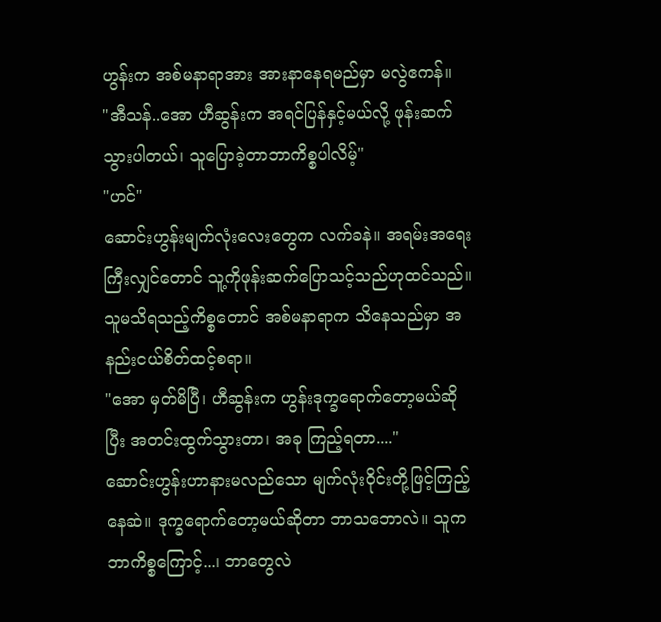ဟွန်းက အစ်မနာရာအား အားနာနေရမည်မှာ မလွဲဧကန်။
"အီသန်..အော ဟီဆွန်းက အရင်ပြန်နှင့်မယ်လို့ ဖုန်းဆက်သွားပါတယ်၊ သူပြောခဲ့တာဘာကိစ္စပါလိမ့်"
"ဟင်"
ဆောင်းဟွန်းမျက်လုံးလေးတွေက လက်ခနဲ။ အရမ်းအရေးကြီးလျှင်တောင် သူ့ကိုဖုန်းဆက်ပြောသင့်သည်ဟုထင်သည်။ သူမသိရသည့်ကိစ္စတောင် အစ်မနာရာက သိနေသည်မှာ အနည်းငယ်စိတ်ထင့်စရာ။
"အော မှတ်မိပြီ၊ ဟီဆွန်းက ဟွန်းဒုက္ခရောက်တော့မယ်ဆိုပြီး အတင်းထွက်သွားတာ၊ အခု ကြည့်ရတာ...."
ဆောင်းဟွန်းဟာနားမလည်သော မျက်လုံးဝိုင်းတို့ဖြင့်ကြည့်နေဆဲ။ ဒုက္ခရောက်တော့မယ်ဆိုတာ ဘာသဘောလဲ။ သူကဘာကိစ္စကြောင့်...၊ ဘာတွေလဲ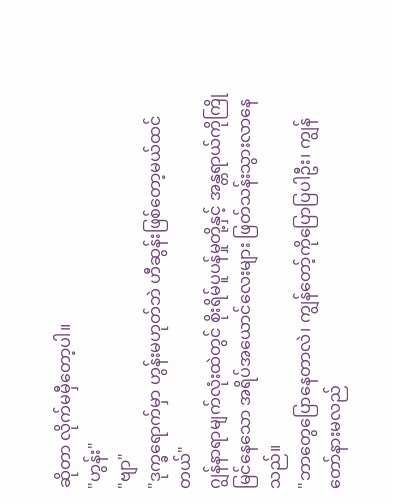ဆိုတာ လိုက်မမှီတော့ပါ။
"ဟွန်း"
"ဗျာ"
"ဒုက္ခရောက်မှာ ဟွန်းမဟုတ်ဘဲ ဟီဆွန်းဖြစ်တော့မယ်ထင်တယ်"
ဂျွန်နာရာမျက်လုံးထဲတွင် စိုးရိမ်ပူပန်မှုတို့နှင့် အန္တရာယ်ကိုကြိုမြင်နေသော အရိပ်အယောင်လေးများ ဖြတ်သန်းသွားလာနေသည်။
"ဘာတွေပြောနေတာလဲ၊ ကျွန်တော့်ကိုပြောပြပါဦး၊ ကျွန်တော်နားမလည်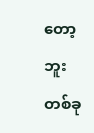တော့ဘူး တစ်ခု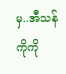မှ..အီသန် ကိုကို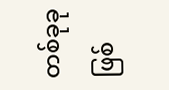တစ်ခုခုဖြစ်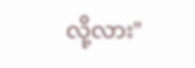လို့လား"